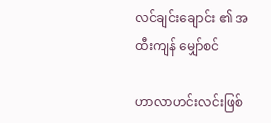လင်ချင်းချောင်း ၏ အထီးကျန် မျှော်စင်

ဟာလာဟင်းလင်းဖြစ်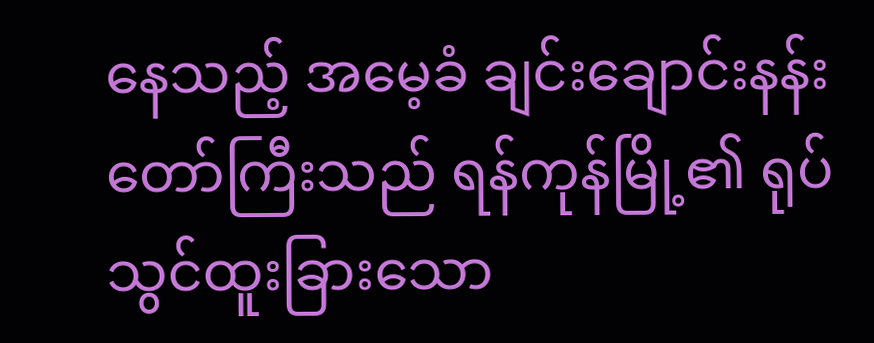နေသည့် အမေ့ခံ ချင်းချောင်းနန်းတော်ကြီးသည် ရန်ကုန်မြို့၏ ရုပ်သွင်ထူးခြားသော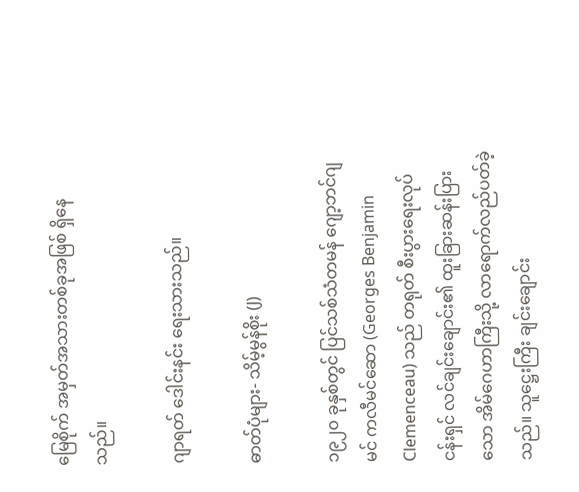မြေစိုက် အမှတ်အသားတစ်ခုအဖြစ် ရှိနေသည်။

ဂျာရတ် ဒေါင်းနင်း ရေးသားသည်။

ဓာတ်ပုံများ- သိမ့်မွန်စိုး (J)

၁၉၂၀ ခုနှစ်တွင် ပြင်သစ်သံတမန် ဂျော့ဘင်ဂျမင် ကလီမင်ဆော (Georges Benjamin Clemenceau) သည် တရုတ် စီးပွားရေးလုပ်ငန်းရှင် လင်ချင်းချောင်း၏ ထူးခြားဆန်းပြားသော အိမ်ဂေဟာကြီးသို့ လာရောက်လည်ပတ်ခဲ့သည်။ သူဋ္ဌေးကြီး ချင်းချောင်း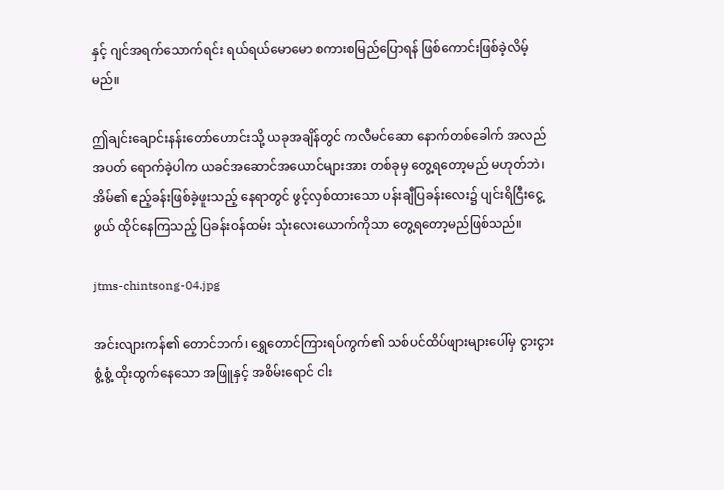နှင့် ဂျင်အရက်သောက်ရင်း ရယ်ရယ်မောမော စကားစမြည်ပြောရန် ဖြစ်ကောင်းဖြစ်ခဲ့လိမ့်မည်။

ဤချင်းချောင်းနန်းတော်ဟောင်းသို့ ယခုအချိန်တွင် ကလီမင်ဆော နောက်တစ်ခေါက် အလည်အပတ် ရောက်ခဲ့ပါက ယခင်အဆောင်အယောင်များအား တစ်ခုမှ တွေ့ရတော့မည် မဟုတ်ဘဲ၊ အိမ်၏ ဧည့်ခန်းဖြစ်ခဲ့ဖူးသည့် နေရာတွင် ဖွင့်လှစ်ထားသော ပန်းချီပြခန်းလေး၌ ပျင်းရိငြီးငွေ့ဖွယ် ထိုင်နေကြသည့် ပြခန်းဝန်ထမ်း သုံးလေးယောက်ကိုသာ တွေ့ရတော့မည်ဖြစ်သည်။

jtms-chintsong-04.jpg

အင်းလျားကန်၏ တောင်ဘက်၊ ရွှေတောင်ကြားရပ်ကွက်၏ သစ်ပင်ထိပ်ဖျားများပေါ်မှ ငွားငွားစွံ့စွံ့ ထိုးထွက်နေသော အဖြူနှင့် အစိမ်းရောင် ငါး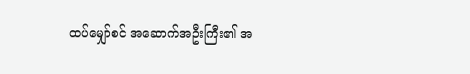ထပ်မျှော်စင် အဆောက်အဦးကြီး၏ အ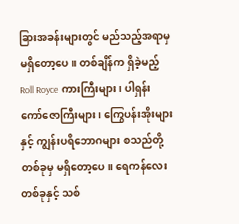ခြားအခန်းများတွင် မည်သည့်အရာမှ မရှိတော့ပေ။ တစ်ချိန်က ရှိခဲ့မည့် Roll Royce ကားကြီးများ၊ ပါရှန်း ကော်ဇောကြီးများ၊ ကြွေပန်းအိုးများနှင့် ကျွန်းပရိဘောဂများ စသည်တို့ တစ်ခုမှ မရှိတော့ပေ။ ရေကန်လေးတစ်ခုနှင့် သစ်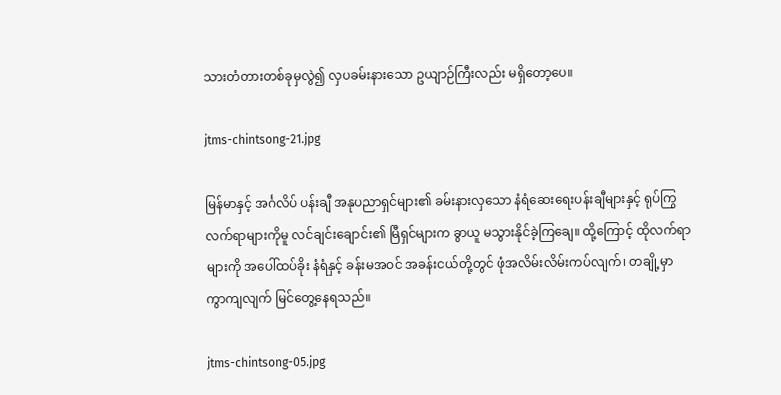သားတံတားတစ်ခုမှလွဲ၍ လှပခမ်းနားသော ဥယျာဉ်ကြီးလည်း မရှိတော့ပေ။

jtms-chintsong-21.jpg

မြန်မာနှင့် အင်္ဂလိပ် ပန်းချီ အနုပညာရှင်များ၏ ခမ်းနားလှသော နံရံဆေးရေးပန်းချီများနှင့် ရုပ်ကြွလက်ရာများကိုမူ လင်ချင်းချောင်း၏ မြီရှင်များက ခွာယူ မသွားနိုင်ခဲ့ကြချေ။ ထို့ကြောင့် ထိုလက်ရာများကို အပေါ်ထပ်ခိုး နံရံနှင့် ခန်းမအဝင် အခန်းငယ်တို့တွင် ဖုံအလိမ်းလိမ်းကပ်လျက်၊ တချို့မှာ ကွာကျလျက် မြင်တွေ့နေရသည်။

jtms-chintsong-05.jpg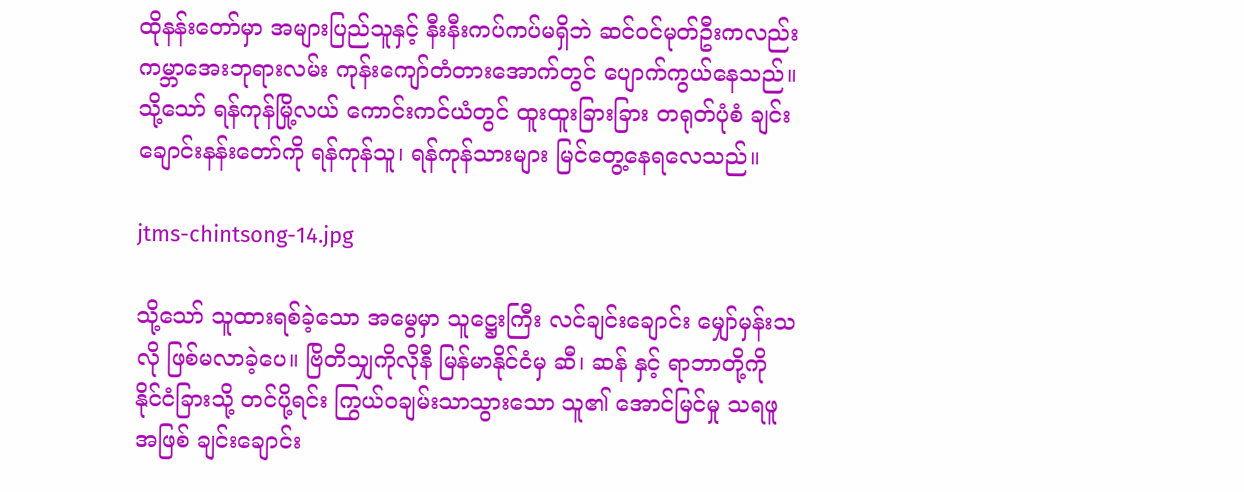ထိုနန်းတော်မှာ အများပြည်သူနှင့် နီးနီးကပ်ကပ်မရှိဘဲ ဆင်ဝင်မုတ်ဦးကလည်း ကမ္ဘာအေးဘုရားလမ်း ကုန်းကျော်တံတားအောက်တွင် ပျောက်ကွယ်နေသည်။ သို့သော် ရန်ကုန်မြို့လယ် ကောင်းကင်ယံတွင် ထူးထူးခြားခြား တရုတ်ပုံစံ ချင်းချောင်းနန်းတော်ကို ရန်ကုန်သူ၊ ရန်ကုန်သားများ မြင်တွေ့နေရလေသည်။

jtms-chintsong-14.jpg

သို့သော် သူထားရစ်ခဲ့သော အမွေမှာ သူဋ္ဌေးကြီး လင်ချင်းချောင်း မျှော်မှန်းသလို ဖြစ်မလာခဲ့ပေ။ ဗြိတိသျှကိုလိုနီ မြန်မာနိုင်ငံမှ ဆီ၊ ဆန် နှင့် ရာဘာတို့ကို နိုင်ငံခြားသို့ တင်ပို့ရင်း ကြွယ်ဝချမ်းသာသွားသော သူ၏ အောင်မြင်မှု သရဖူအဖြစ် ချင်းချောင်း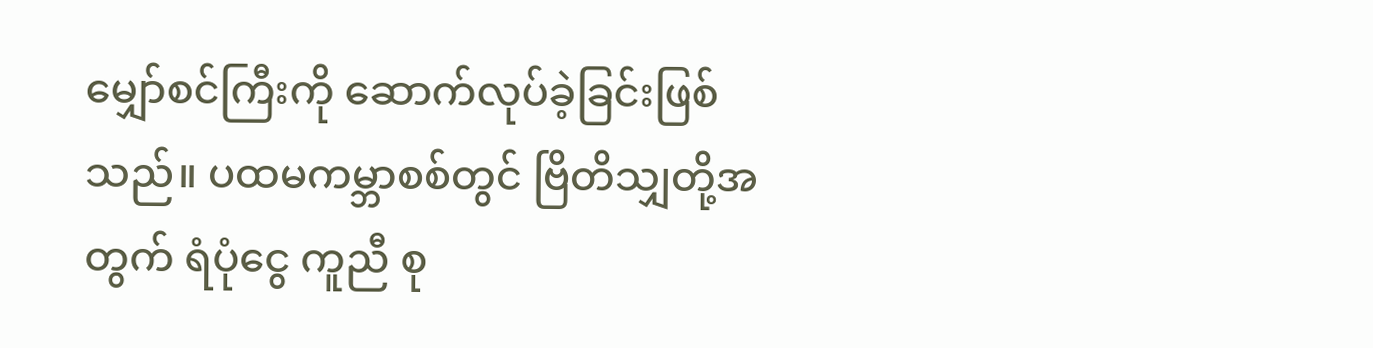မျှော်စင်ကြီးကို ဆောက်လုပ်ခဲ့ခြင်းဖြစ်သည်။ ပထမကမ္ဘာစစ်တွင် ဗြိတိသျှတို့အတွက် ရံပုံငွေ ကူညီ စု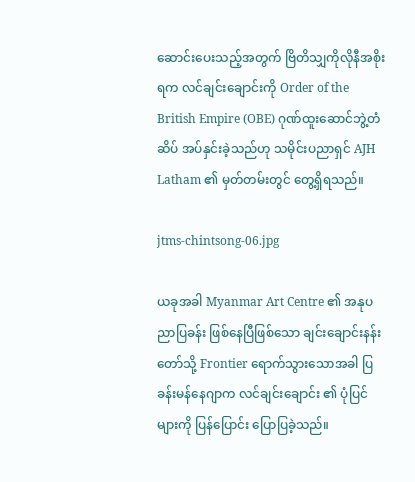ဆောင်းပေးသည့်အတွက် ဗြိတိသျှကိုလိုနီအစိုးရက လင်ချင်းချောင်းကို Order of the British Empire (OBE) ဂုဏ်ထူးဆောင်ဘွဲ့တံဆိပ် အပ်နှင်းခဲ့သည်ဟု သမိုင်းပညာရှင် AJH Latham ၏ မှတ်တမ်းတွင် တွေ့ရှိရသည်။

jtms-chintsong-06.jpg

ယခုအခါ Myanmar Art Centre ၏ အနုပညာပြခန်း ဖြစ်နေပြီဖြစ်သော ချင်းချောင်းနန်းတော်သို့ Frontier ရောက်သွားသောအခါ ပြခန်းမန်နေဂျာက လင်ချင်းချောင်း ၏ ပုံပြင်များကို ပြန်ပြောင်း ပြောပြခဲ့သည်။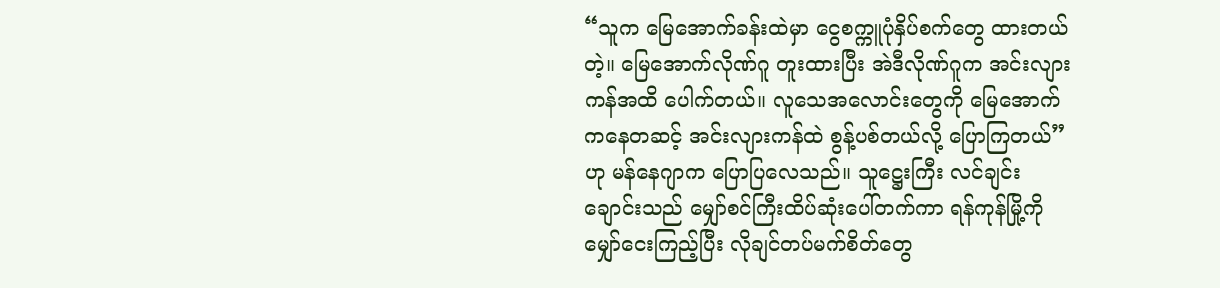“သူက မြေအောက်ခန်းထဲမှာ ငွေစက္ကူပုံနှိပ်စက်တွေ ထားတယ်တဲ့။ မြေအောက်လိုဏ်ဂူ တူးထားပြီး အဲဒီလိုဏ်ဂူက အင်းလျားကန်အထိ ပေါက်တယ်။ လူသေအလောင်းတွေကို မြေအောက်ကနေတဆင့် အင်းလျားကန်ထဲ စွန့်ပစ်တယ်လို့ ပြောကြတယ်” ဟု မန်နေဂျာက ပြောပြလေသည်။ သူဋ္ဌေးကြီး လင်ချင်းချောင်းသည် မျှော်စင်ကြီးထိပ်ဆုံးပေါ်တက်ကာ ရန်ကုန်မြို့ကို မျှော်ငေးကြည့်ပြီး လိုချင်တပ်မက်စိတ်တွေ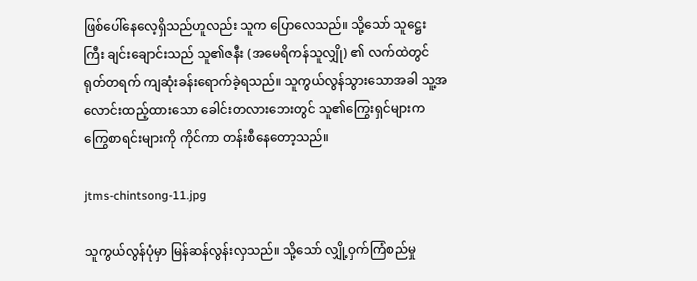ဖြစ်ပေါ်နေလေ့ရှိသည်ဟူလည်း သူက ပြောလေသည်။ သို့သော် သူဋ္ဌေးကြီး ချင်းချောင်းသည် သူ၏ဇနီး (အမေရိကန်သူလျှို) ၏ လက်ထဲတွင် ရုတ်တရက် ကျဆုံးခန်းရောက်ခဲ့ရသည်။ သူကွယ်လွန်သွားသောအခါ သူ့အလောင်းထည့်ထားသော ခေါင်းတလားဘေးတွင် သူ၏ကြွေးရှင်များက ကြွေစာရင်းများကို ကိုင်ကာ တန်းစီနေတော့သည်။

jtms-chintsong-11.jpg

သူကွယ်လွန်ပုံမှာ မြန်ဆန်လွန်းလှသည်။ သို့သော် လျှို့ဝှက်ကြံစည်မှု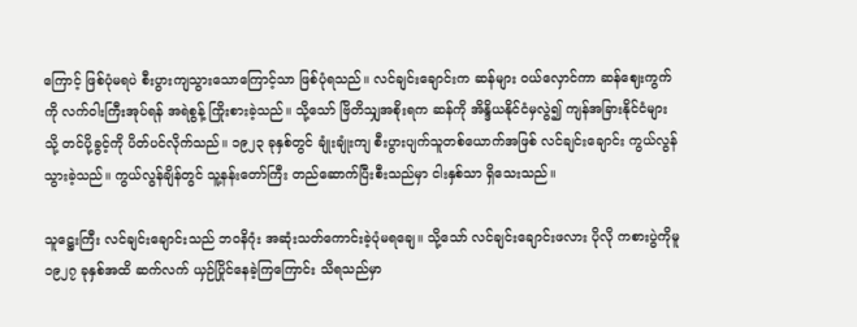ကြောင့် ဖြစ်ပုံမရပဲ စီးပွားကျသွားသောကြောင့်သာ ဖြစ်ပုံရသည်။ လင်ချင်းချောင်းက ဆန်များ ဝယ်လှောင်ကာ ဆန်ဈေးကွက်ကို လက်ဝါးကြီးအုပ်ရန် အရဲစွန့် ကြိုးစားခဲ့သည်။ သို့သော် ဗြိတိသျှအစိုးရက ဆန်ကို အိန္ဒိယနိုင်ငံမှလွဲ၍ ကျန်အခြားနိုင်ငံများသို့ တင်ပို့ခွင့်ကို ပိတ်ပင်လိုက်သည်။ ၁၉၂၃ ခုနှစ်တွင် ချုံးချုံးကျ စီးပွားပျက်သူတစ်ယောက်အဖြစ် လင်ချင်းချောင်း ကွယ်လွန်သွားခဲ့သည်။ ကွယ်လွန်ချိန်တွင် သူ့နန်းတော်ကြီး တည်ဆောက်ပြီးစီးသည်မှာ ငါးနှစ်သာ ရှိသေးသည်။

သူဋ္ဌေးကြီး လင်ချင်းချောင်းသည် ဘဝနိဂုံး အဆုံးသတ်ကောင်းခဲ့ပုံမရချေ။ သို့သော် လင်ချင်းချောင်းဖလား ပိုလို ကစားပွဲကိုမူ ၁၉၂၇ ခုနှစ်အထိ ဆက်လက် ယှဉ်ပြိုင်နေခဲ့ကြကြောင်း သိရသည်မှာ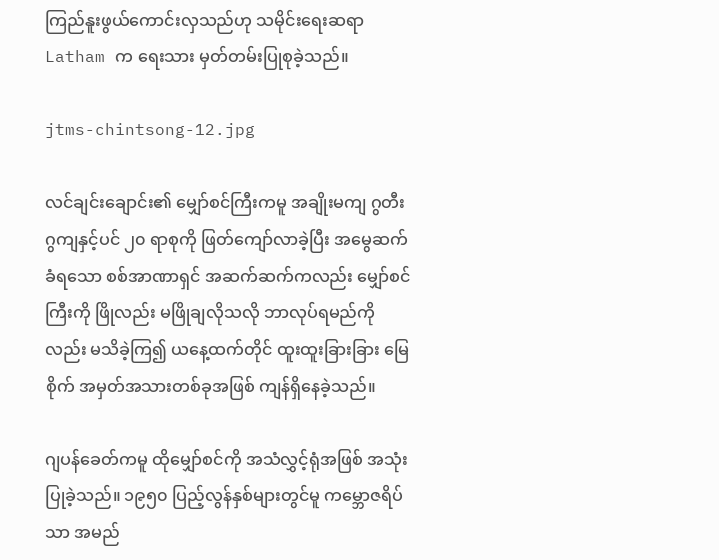ကြည်နူးဖွယ်ကောင်းလှသည်ဟု သမိုင်းရေးဆရာ Latham က ရေးသား မှတ်တမ်းပြုစုခဲ့သည်။

jtms-chintsong-12.jpg

လင်ချင်းချောင်း၏ မျှော်စင်ကြီးကမူ အချိုးမကျ ဂွတီးဂွကျနှင့်ပင် ၂၀ ရာစုကို ဖြတ်ကျော်လာခဲ့ပြီး အမွေဆက်ခံရသော စစ်အာဏာရှင် အဆက်ဆက်ကလည်း မျှော်စင်ကြီးကို ဖြိုလည်း မဖြိုချလိုသလို ဘာလုပ်ရမည်ကိုလည်း မသိခဲ့ကြ၍ ယနေ့ထက်တိုင် ထူးထူးခြားခြား မြေစိုက် အမှတ်အသားတစ်ခုအဖြစ် ကျန်ရှိနေခဲ့သည်။

ဂျပန်ခေတ်ကမူ ထိုမျှော်စင်ကို အသံလွှင့်ရုံအဖြစ် အသုံးပြုခဲ့သည်။ ၁၉၅၀ ပြည့်လွန်နှစ်များတွင်မူ ကမ္ဘောဇရိပ်သာ အမည်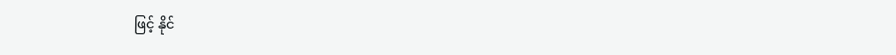ဖြင့် နိုင်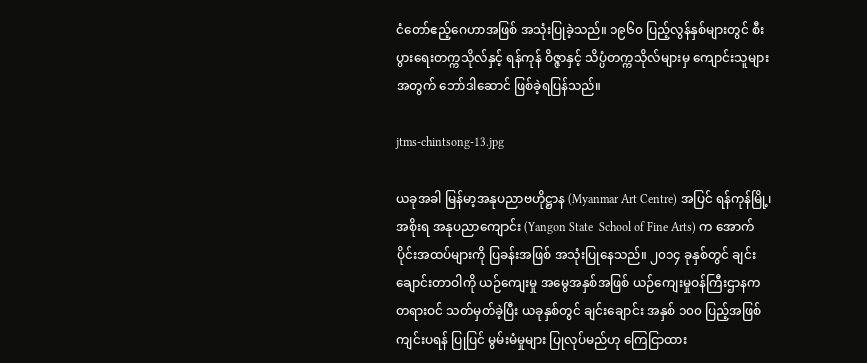ငံတော်ဧည့်ဂေဟာအဖြစ် အသုံးပြုခဲ့သည်။ ၁၉၆၀ ပြည့်လွန်နှစ်များတွင် စီးပွားရေးတက္ကသိုလ်နှင့် ရန်ကုန် ဝိဇ္ဇာနှင့် သိပ္ပံတက္ကသိုလ်များမှ ကျောင်းသူများအတွက် ဘော်ဒါဆောင် ဖြစ်ခဲ့ရပြန်သည်။

jtms-chintsong-13.jpg

ယခုအခါ မြန်မာ့အနုပညာဗဟိုဋ္ဌာန (Myanmar Art Centre) အပြင် ရန်ကုန်မြို့၊ အစိုးရ အနုပညာကျောင်း (Yangon State  School of Fine Arts) က အောက်ပိုင်းအထပ်များကို ပြခန်းအဖြစ် အသုံးပြုနေသည်။ ၂၀၁၄ ခုနှစ်တွင် ချင်းချောင်းတာဝါကို ယဉ်ကျေးမှု အမွေအနှစ်အဖြစ် ယဉ်ကျေးမှုဝန်ကြီးဌာနက တရားဝင် သတ်မှတ်ခဲ့ပြီး ယခုနှစ်တွင် ချင်းချောင်း အနှစ် ၁၀၀ ပြည့်အဖြစ် ကျင်းပရန် ပြုပြင် မွမ်းမံမှုများ ပြုလုပ်မည်ဟု ကြေငြာထား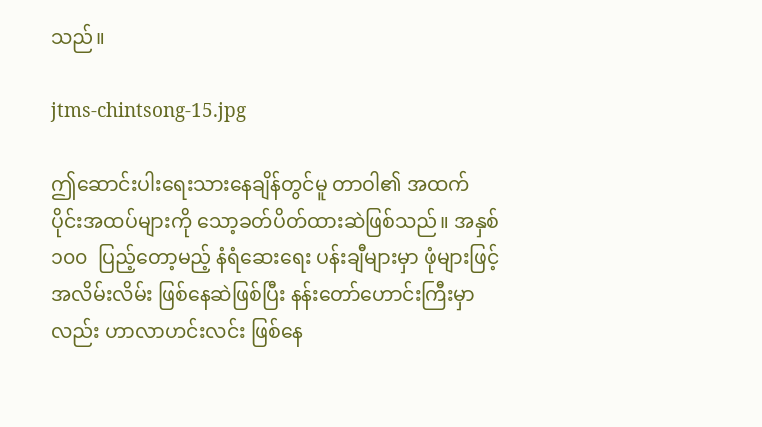သည်။

jtms-chintsong-15.jpg

ဤဆောင်းပါးရေးသားနေချိန်တွင်မူ တာဝါ၏ အထက်ပိုင်းအထပ်များကို သော့ခတ်ပိတ်ထားဆဲဖြစ်သည်။ အနှစ် ၁၀၀  ပြည့်တော့မည့် နံရံဆေးရေး ပန်းချီများမှာ ဖုံများဖြင့် အလိမ်းလိမ်း ဖြစ်နေဆဲဖြစ်ပြီး နန်းတော်ဟောင်းကြီးမှာလည်း ဟာလာဟင်းလင်း ဖြစ်နေ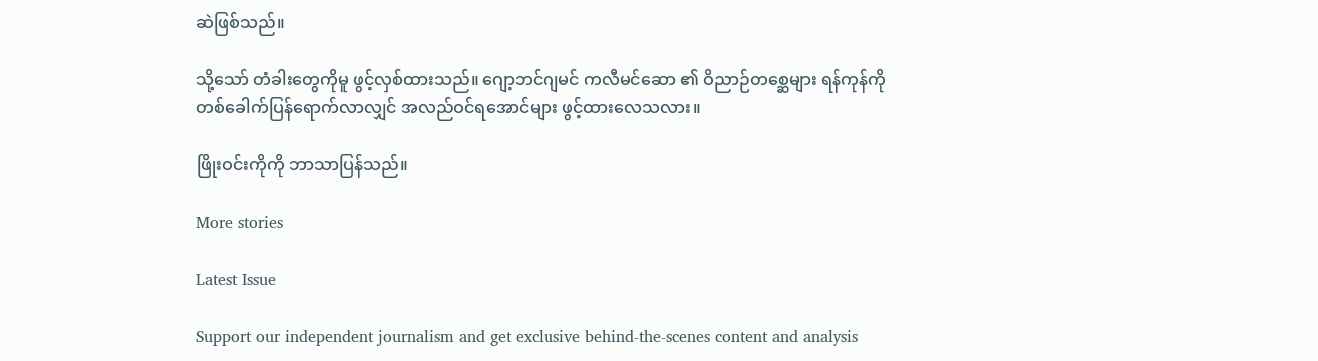ဆဲဖြစ်သည်။

သို့သော် တံခါးတွေကိုမူ ဖွင့်လှစ်ထားသည်။ ဂျော့ဘင်ဂျမင် ကလီမင်ဆော ၏ ဝိညာဉ်တစ္ဆေများ ရန်ကုန်ကို တစ်ခေါက်ပြန်ရောက်လာလျှင် အလည်ဝင်ရအောင်များ ဖွင့်ထားလေသလား။

ဖြိုးဝင်းကိုကို ဘာသာပြန်သည်။

More stories

Latest Issue

Support our independent journalism and get exclusive behind-the-scenes content and analysis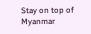Stay on top of Myanmar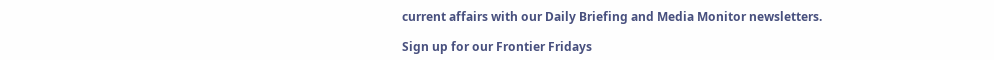current affairs with our Daily Briefing and Media Monitor newsletters.

Sign up for our Frontier Fridays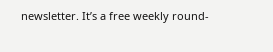newsletter. It’s a free weekly round-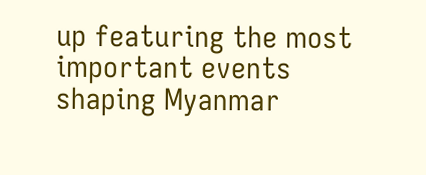up featuring the most important events shaping Myanmar